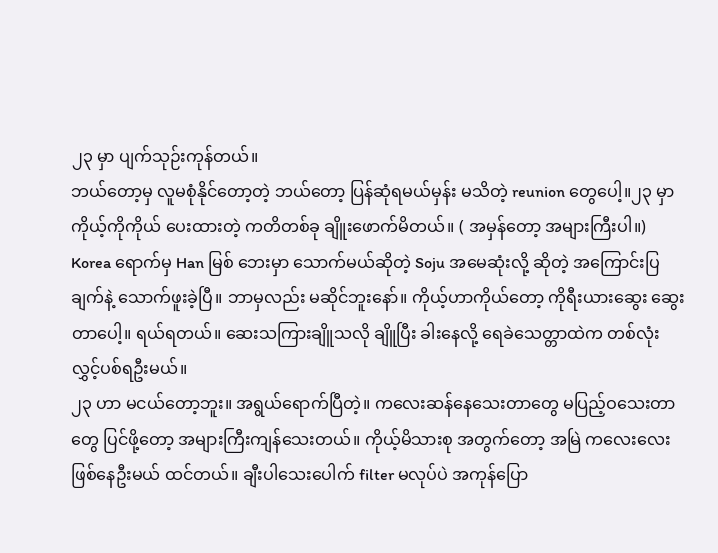၂၃ မှာ ပျက်သုဉ်းကုန်တယ်။
ဘယ်တော့မှ လူမစုံနိုင်တော့တဲ့ ဘယ်တော့ ပြန်ဆုံရမယ်မှန်း မသိတဲ့ reunion တွေပေါ့။၂၃ မှာ ကိုယ့်ကိုကိုယ် ပေးထားတဲ့ ကတိတစ်ခု ချိူးဖောက်မိတယ်။ ( အမှန်တော့ အများကြီးပါ။) Korea ရောက်မှ Han မြစ် ဘေးမှာ သောက်မယ်ဆိုတဲ့ Soju အမေဆုံးလို့ ဆိုတဲ့ အကြောင်းပြချက်နဲ့ သောက်ဖူးခဲ့ပြီ။ ဘာမှလည်း မဆိုင်ဘူးနော်။ ကိုယ့်ဟာကိုယ်တော့ ကိုရီးယားဆွေး ဆွေးတာပေါ့။ ရယ်ရတယ်။ ဆေးသကြားချိူသလို ချိူပြီး ခါးနေလို့ ရေခဲသေတ္တာထဲက တစ်လုံး လွှင့်ပစ်ရဦးမယ်။
၂၃ ဟာ မငယ်တော့ဘူး။ အရွယ်ရောက်ပြီတဲ့။ ကလေးဆန်နေသေးတာတွေ မပြည့်ဝသေးတာတွေ ပြင်ဖို့တော့ အများကြီးကျန်သေးတယ်။ ကိုယ့်မိသားစု အတွက်တော့ အမြဲ ကလေးလေး ဖြစ်နေဦးမယ် ထင်တယ်။ ချီးပါသေးပေါက် filter မလုပ်ပဲ အကုန်ပြော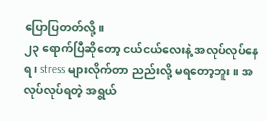ပြောပြတတ်လို့။
၂၃ ရောက်ပြီဆိုတော့ ငယ်ငယ်လေးနဲ့ အလုပ်လုပ်နေရ၊ stress များလိုက်တာ ညည်းလို့ မရတော့ဘူး။ အလုပ်လုပ်ရတဲ့ အရွယ်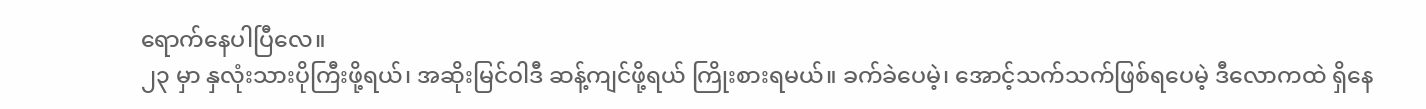ရောက်နေပါပြီလေ။
၂၃ မှာ နှလုံးသားပိုကြီးဖို့ရယ်၊ အဆိုးမြင်ဝါဒီ ဆန့်ကျင်ဖို့ရယ် ကြိုးစားရမယ်။ ခက်ခဲပေမဲ့၊ အောင့်သက်သက်ဖြစ်ရပေမဲ့ ဒီလောကထဲ ရှိနေ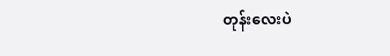တုန်းလေးပဲ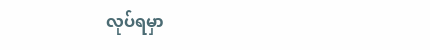လုပ်ရမှာ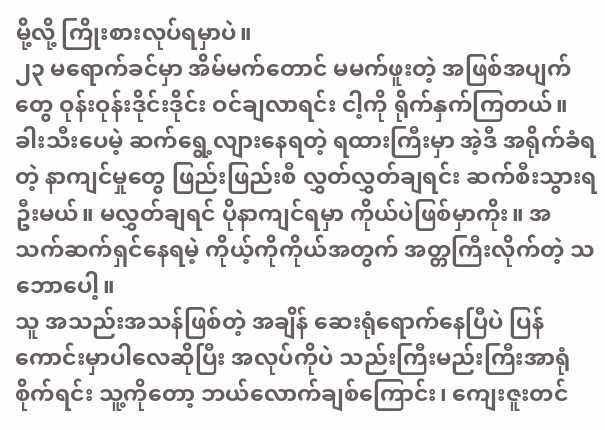မို့လို့ ကြိုးစားလုပ်ရမှာပဲ။
၂၃ မရောက်ခင်မှာ အိမ်မက်တောင် မမက်ဖူးတဲ့ အဖြစ်အပျက်တွေ ဝုန်းဝုန်းဒိုင်းဒိုင်း ဝင်ချလာရင်း ငါ့ကို ရိုက်နှက်ကြတယ်။ ခါးသီးပေမဲ့ ဆက်ရွေ့လျားနေရတဲ့ ရထားကြီးမှာ အဲ့ဒီ အရိုက်ခံရတဲ့ နာကျင်မှုတွေ ဖြည်းဖြည်းစီ လွှတ်လွှတ်ချရင်း ဆက်စီးသွားရဦးမယ်။ မလွှတ်ချရင် ပိုနာကျင်ရမှာ ကိုယ်ပဲဖြစ်မှာကိုး။ အသက်ဆက်ရှင်နေရမဲ့ ကိုယ့်ကိုကိုယ်အတွက် အတ္တကြီးလိုက်တဲ့ သဘောပေါ့။
သူ အသည်းအသန်ဖြစ်တဲ့ အချိန် ဆေးရုံရောက်နေပြီပဲ ပြန်ကောင်းမှာပါလေဆိုပြီး အလုပ်ကိုပဲ သည်းကြီးမည်းကြီးအာရုံစိုက်ရင်း သူ့ကိုတော့ ဘယ်လောက်ချစ်ကြောင်း၊ ကျေးဇူးတင်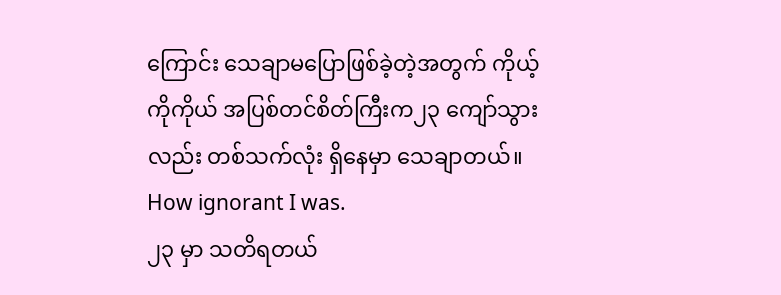ကြောင်း သေချာမပြောဖြစ်ခဲ့တဲ့အတွက် ကိုယ့်ကိုကိုယ် အပြစ်တင်စိတ်ကြီးက၂၃ ကျော်သွားလည်း တစ်သက်လုံး ရှိနေမှာ သေချာတယ်။ How ignorant I was.
၂၃ မှာ သတိရတယ်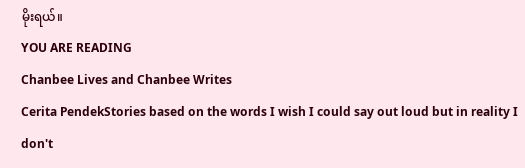မိုးရယ်။
YOU ARE READING
Chanbee Lives and Chanbee Writes
Cerita PendekStories based on the words I wish I could say out loud but in reality I don't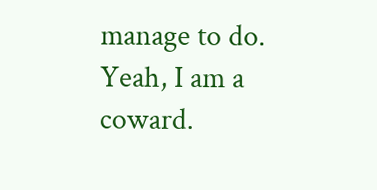manage to do. Yeah, I am a coward.